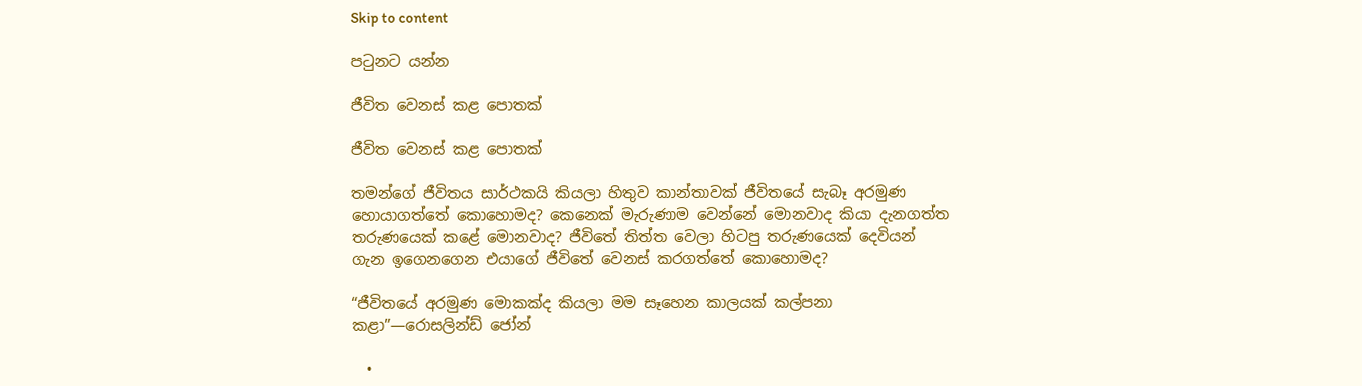Skip to content

පටුනට යන්න

ජීවිත වෙනස් කළ පොතක්

ජීවිත වෙනස් කළ පොතක්

තමන්ගේ ජීවිතය සාර්ථකයි කියලා හිතුව කාන්තාවක් ජීවිතයේ සැබෑ අරමුණ හොයාගත්තේ කොහොමද? කෙනෙක් මැරුණාම වෙන්නේ මොනවාද කියා දැනගත්ත තරුණයෙක් කළේ මොනවාද? ජීවිතේ තිත්ත වෙලා හිටපු තරුණයෙක් දෙවියන් ගැන ඉගෙනගෙන එයාගේ ජීවිතේ වෙනස් කරගත්තේ කොහොමද?

“ජීවිතයේ අරමුණ මොකක්ද කියලා මම සෑහෙන කාලයක් කල්පනා කළා”—රොසලින්ඩ් ජෝන්

  •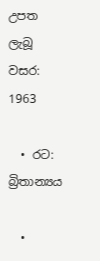උපත ලැබූ වසර: 1963

  • රට: බ්‍රිතාන්‍යය

  •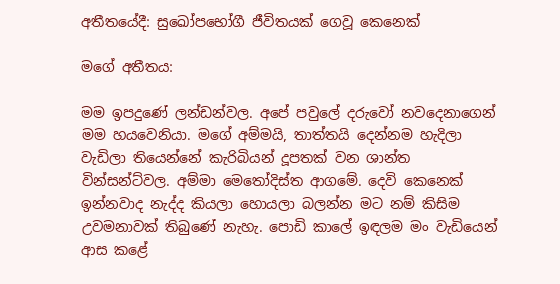අතීතයේදී: සුඛෝපභෝගී ජීවිතයක් ගෙවූ කෙනෙක්

මගේ අතීතය:

මම ඉපදුණේ ලන්ඩන්වල. අපේ පවුලේ දරුවෝ නවදෙනාගෙන් මම හයවෙනියා. මගේ අම්මයි, තාත්තයි දෙන්නම හැදිලා වැඩිලා තියෙන්නේ කැරිබියන් දූපතක් වන ශාන්ත වින්සන්ට්වල. අම්මා මෙතෝදිස්ත ආගමේ. දෙවි කෙනෙක් ඉන්නවාද නැද්ද කියලා හොයලා බලන්න මට නම් කිසිම උවමනාවක් තිබුණේ නැහැ. පොඩි කාලේ ඉඳලම මං වැඩියෙන් ආස කළේ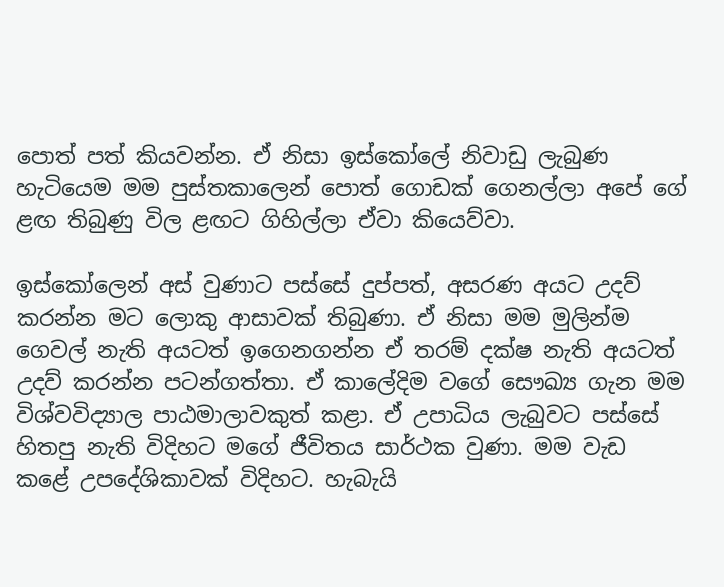පොත් පත් කියවන්න. ඒ නිසා ඉස්කෝලේ නිවාඩු ලැබුණ හැටියෙම මම පුස්තකාලෙන් පොත් ගොඩක් ගෙනල්ලා අපේ ගේ ළඟ තිබුණු විල ළඟට ගිහිල්ලා ඒවා කියෙව්වා.

ඉස්කෝලෙන් අස් වුණාට පස්සේ දුප්පත්, අසරණ අයට උදව් කරන්න මට ලොකු ආසාවක් තිබුණා. ඒ නිසා මම මුලින්ම ගෙවල් නැති අයටත් ඉගෙනගන්න ඒ තරම් දක්ෂ නැති අයටත් උදව් කරන්න පටන්ගත්තා. ඒ කාලේදිම වගේ සෞඛ්‍ය ගැන මම විශ්වවිද්‍යාල පාඨමාලාවකුත් කළා. ඒ උපාධිය ලැබුවට පස්සේ හිතපු නැති විදිහට මගේ ජීවිතය සාර්ථක වුණා. මම වැඩ කළේ උපදේශිකාවක් විදිහට. හැබැයි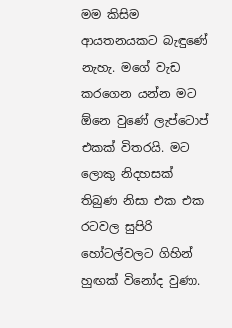මම කිසිම ආයතනයකට බැඳුණේ නැහැ. මගේ වැඩ කරගෙන යන්න මට ඕනෙ වුණේ ලැප්ටොප් එකක් විතරයි. මට ලොකු නිදහසක් තිබුණ නිසා එක එක රටවල සුපිරි හෝටල්වලට ගිහින් හුඟක් විනෝද වුණා.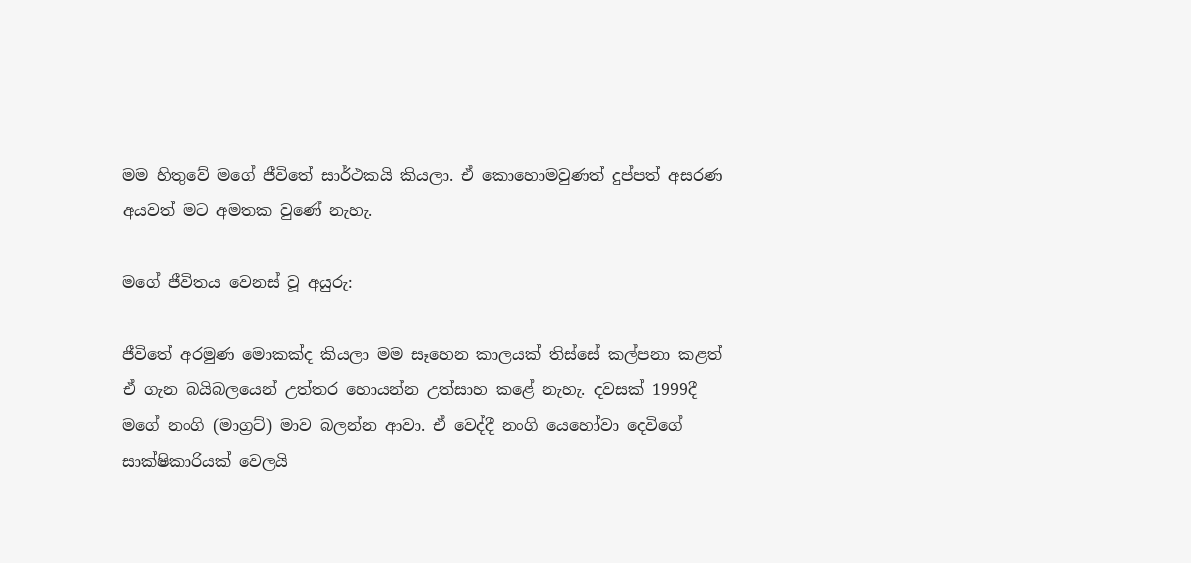මම හිතුවේ මගේ ජීවිතේ සාර්ථකයි කියලා. ඒ කොහොමවුණත් දුප්පත් අසරණ අයවත් මට අමතක වුණේ නැහැ.

මගේ ජීවිතය වෙනස් වූ අයුරු:

ජීවිතේ අරමුණ මොකක්ද කියලා මම සෑහෙන කාලයක් තිස්සේ කල්පනා කළත් ඒ ගැන බයිබලයෙන් උත්තර හොයන්න උත්සාහ කළේ නැහැ. දවසක් 1999දී මගේ නංගි (මාග්‍රට්) මාව බලන්න ආවා. ඒ වෙද්දී නංගි යෙහෝවා දෙවිගේ සාක්ෂිකාරියක් වෙලයි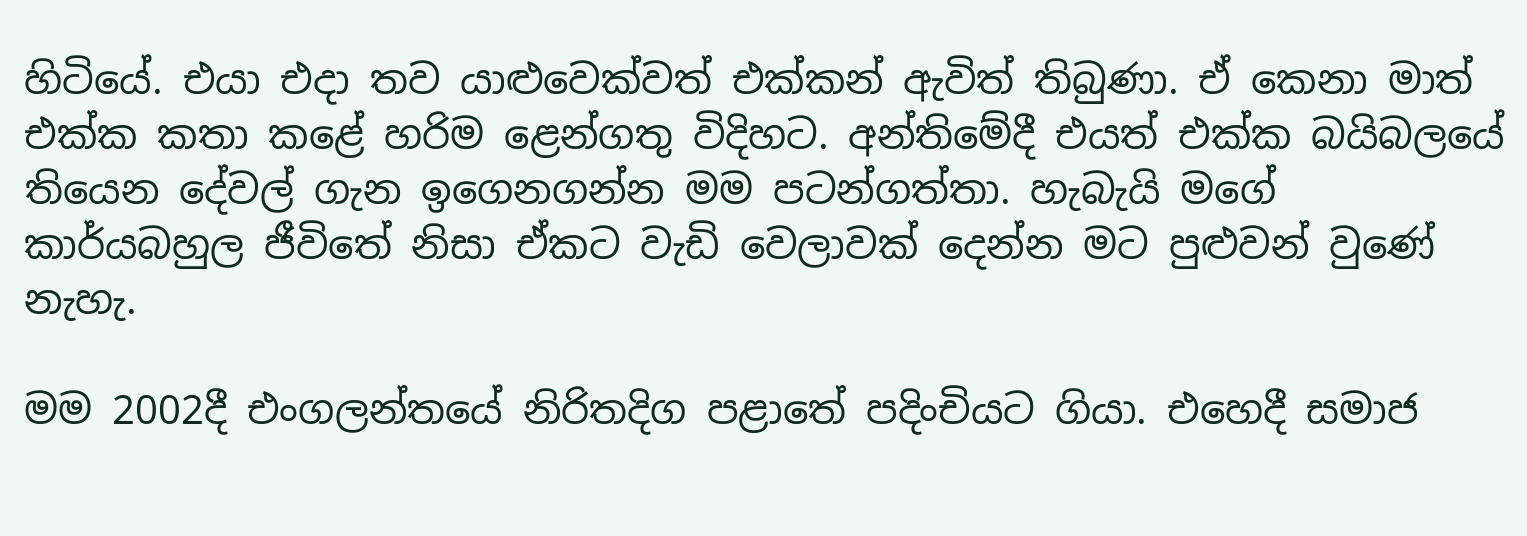හිටියේ. එයා එදා තව යාළුවෙක්වත් එක්කන් ඇවිත් තිබුණා. ඒ කෙනා මාත් එක්ක කතා කළේ හරිම ළෙන්ගතු විදිහට. අන්තිමේදී එයත් එක්ක බයිබලයේ තියෙන දේවල් ගැන ඉගෙනගන්න මම පටන්ගත්තා. හැබැයි මගේ කාර්යබහුල ජීවිතේ නිසා ඒකට වැඩි වෙලාවක් දෙන්න මට පුළුවන් වුණේ නැහැ.

මම 2002දී එංගලන්තයේ නිරිතදිග පළාතේ පදිංචියට ගියා. එහෙදී සමාජ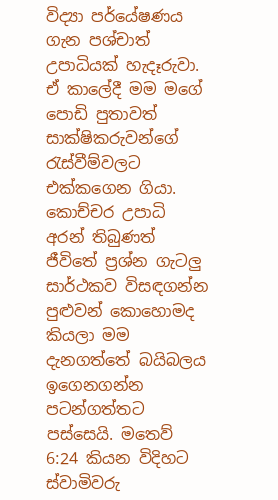විද්‍යා පර්යේෂණය ගැන පශ්චාත් උපාධියක් හැදෑරුවා. ඒ කාලේදී මම මගේ පොඩි පුතාවත් සාක්ෂිකරුවන්ගේ රැස්වීම්වලට එක්කගෙන ගියා. කොච්චර උපාධි අරන් තිබුණත් ජීවිතේ ප්‍රශ්න ගැටලු සාර්ථකව විසඳගන්න පුළුවන් කොහොමද කියලා මම දැනගත්තේ බයිබලය ඉගෙනගන්න පටන්ගත්තට පස්සෙයි. මතෙව් 6:24 කියන විදිහට ස්වාමිවරු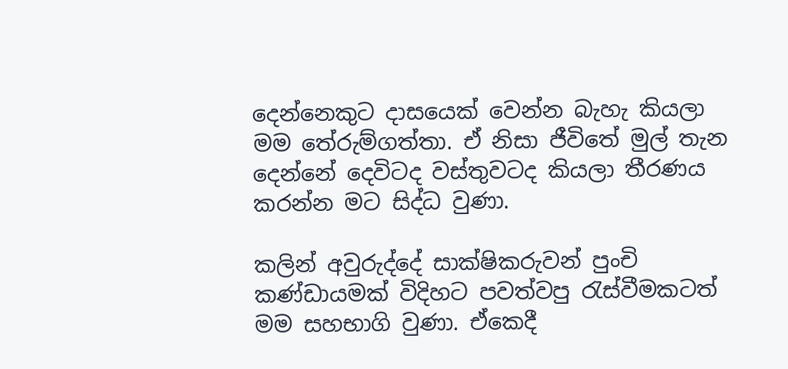දෙන්නෙකුට දාසයෙක් වෙන්න බැහැ කියලා මම තේරුම්ගත්තා. ඒ නිසා ජීවිතේ මුල් තැන දෙන්නේ දෙවිටද වස්තුවටද කියලා තීරණය කරන්න මට සිද්ධ වුණා.

කලින් අවුරුද්දේ සාක්ෂිකරුවන් පුංචි කණ්ඩායමක් විදිහට පවත්වපු රැස්වීමකටත් මම සහභාගි වුණා. ඒකෙදී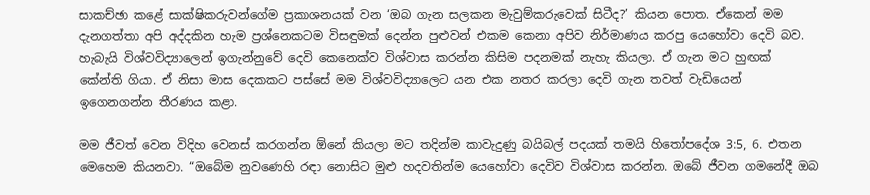සාකච්ඡා කළේ සාක්ෂිකරුවන්ගේම ප්‍රකාශනයක් වන ‘ඔබ ගැන සලකන මැවුම්කරුවෙක් සිටීද?’ කියන පොත. ඒකෙන් මම දැනගත්තා අපි අද්දකින හැම ප්‍රශ්නෙකටම විසඳුමක් දෙන්න පුළුවන් එකම කෙනා අපිව නිර්මාණය කරපු යෙහෝවා දෙවි බව. හැබැයි විශ්වවිද්‍යාලෙන් ඉගැන්නුවේ දෙවි කෙනෙක්ව විශ්වාස කරන්න කිසිම පදනමක් නැහැ කියලා. ඒ ගැන මට හුඟක් කේන්ති ගියා. ඒ නිසා මාස දෙකකට පස්සේ මම විශ්වවිද්‍යාලෙට යන එක නතර කරලා දෙවි ගැන තවත් වැඩියෙන් ඉගෙනගන්න තීරණය කළා.

මම ජීවත් වෙන විදිහ වෙනස් කරගන්න ඕනේ කියලා මට තදින්ම කාවැදුණු බයිබල් පදයක් තමයි හිතෝපදේශ 3:5, 6. එතන මෙහෙම කියනවා. “ඔබේම නුවණෙහි රඳා නොසිට මුළු හදවතින්ම යෙහෝවා දෙවිව විශ්වාස කරන්න. ඔබේ ජීවන ගමනේදී ඔබ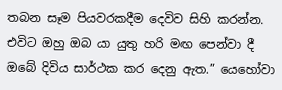තබන සෑම පියවරකදීම දෙවිව සිහි කරන්න. එවිට ඔහු ඔබ යා යුතු හරි මඟ පෙන්වා දී ඔබේ දිවිය සාර්ථක කර දෙනු ඇත.” යෙහෝවා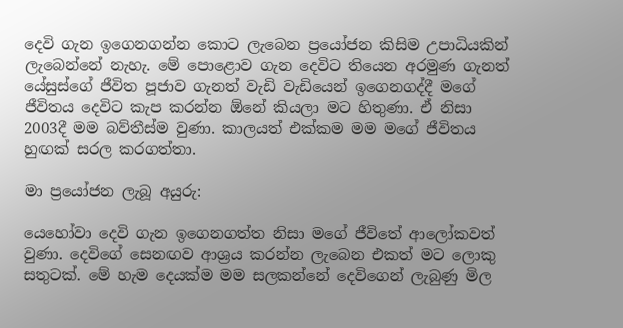දෙවි ගැන ඉගෙනගන්න කොට ලැබෙන ප්‍රයෝජන කිසිම උපාධියකින් ලැබෙන්නේ නැහැ. මේ පොළොව ගැන දෙවිට තියෙන අරමුණ ගැනත් යේසුස්ගේ ජීවිත පූජාව ගැනත් වැඩි වැඩියෙන් ඉගෙනගද්දී මගේ ජීවිතය දෙවිට කැප කරන්න ඕනේ කියලා මට හිතුණා. ඒ නිසා 2003දී මම බව්තීස්ම වුණා. කාලයත් එක්කම මම මගේ ජීවිතය හුඟක් සරල කරගත්තා.

මා ප්‍රයෝජන ලැබූ අයුරු:

යෙහෝවා දෙවි ගැන ඉගෙනගත්ත නිසා මගේ ජීවිතේ ආලෝකවත් වුණා. දෙවිගේ සෙනඟව ආශ්‍රය කරන්න ලැබෙන එකත් මට ලොකු සතුටක්. මේ හැම දෙයක්ම මම සලකන්නේ දෙවිගෙන් ලැබුණු මිල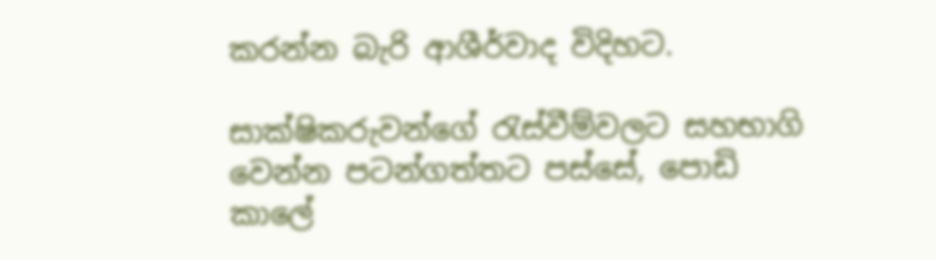කරන්න බැරි ආශීර්වාද විදිහට.

සාක්ෂිකරුවන්ගේ රැස්වීම්වලට සහභාගි වෙන්න පටන්ගත්තට පස්සේ, පොඩි කාලේ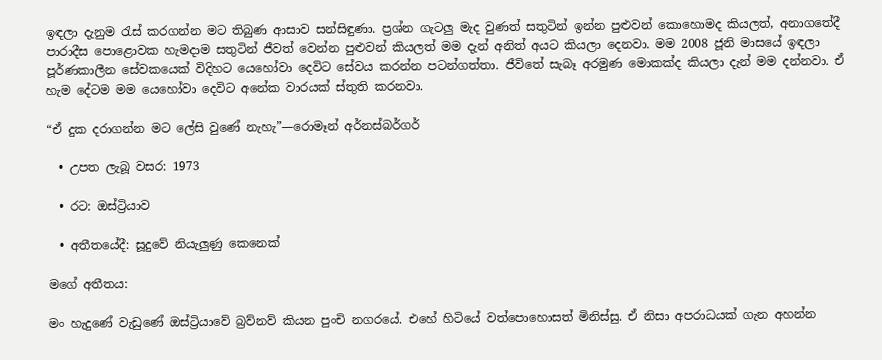ඉඳලා දැනුම රැස් කරගන්න මට තිබුණ ආසාව සන්සිඳුණා. ප්‍රශ්න ගැටලු මැද වුණත් සතුටින් ඉන්න පුළුවන් කොහොමද කියලත්, අනාගතේදී පාරාදීස පොළොවක හැමදාම සතුටින් ජීවත් වෙන්න පුළුවන් කියලත් මම දැන් අනිත් අයට කියලා දෙනවා. මම 2008 ජූනි මාසයේ ඉඳලා පූර්ණකාලීන සේවකයෙක් විදිහට යෙහෝවා දෙවිට සේවය කරන්න පටන්ගත්තා. ජීවිතේ සැබෑ අරමුණ මොකක්ද කියලා දැන් මම දන්නවා. ඒ හැම දේටම මම යෙහෝවා දෙවිට අනේක වාරයක් ස්තුති කරනවා.

“ඒ දුක දරාගන්න මට ලේසි වුණේ නැහැ”—රොමෑන් අර්නස්බර්ගර්

  • උපත ලැබූ වසර: 1973

  • රට: ඔස්ට්‍රියාව

  • අතීතයේදී: සූදුවේ නියැලුණු කෙනෙක්

මගේ අතීතය:

මං හැදුණේ වැඩුණේ ඔස්ට්‍රියාවේ බ්‍රව්නව් කියන පුංචි නගරයේ. එහේ හිටියේ වත්පොහොසත් මිනිස්සු. ඒ නිසා අපරාධයක් ගැන අහන්න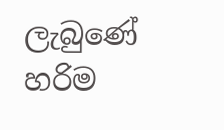ලැබුණේ හරිම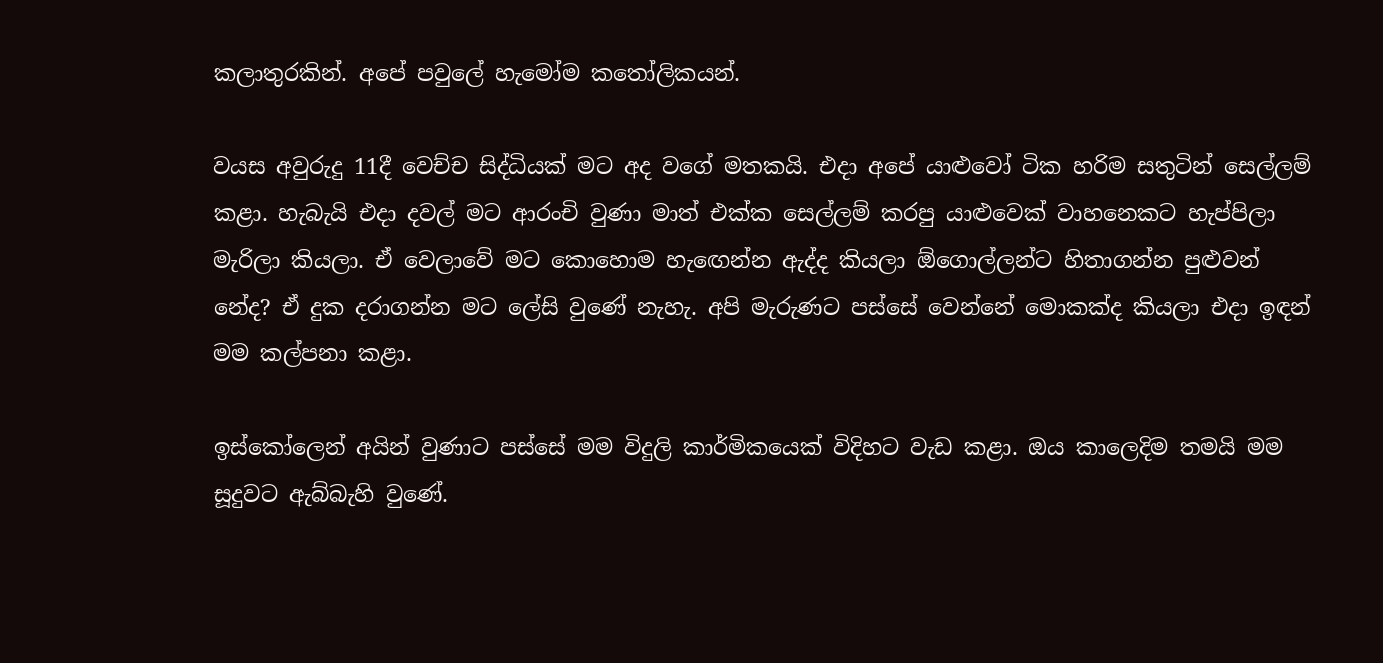කලාතුරකින්. අපේ පවුලේ හැමෝම කතෝලිකයන්.

වයස අවුරුදු 11දී වෙච්ච සිද්ධියක් මට අද වගේ මතකයි. එදා අපේ යාළුවෝ ටික හරිම සතුටින් සෙල්ලම් කළා. හැබැයි එදා දවල් මට ආරංචි වුණා මාත් එක්ක සෙල්ලම් කරපු යාළුවෙක් වාහනෙකට හැප්පිලා මැරිලා කියලා. ඒ වෙලාවේ මට කොහොම හැඟෙන්න ඇද්ද කියලා ඕගොල්ලන්ට හිතාගන්න පුළුවන් නේද? ඒ දුක දරාගන්න මට ලේසි වුණේ නැහැ. අපි මැරුණට පස්සේ වෙන්නේ මොකක්ද කියලා එදා ඉඳන් මම කල්පනා කළා.

ඉස්කෝලෙන් අයින් වුණාට පස්සේ මම විදුලි කාර්මිකයෙක් විදිහට වැඩ කළා. ඔය කාලෙදිම තමයි මම සූදුවට ඇබ්බැහි වුණේ.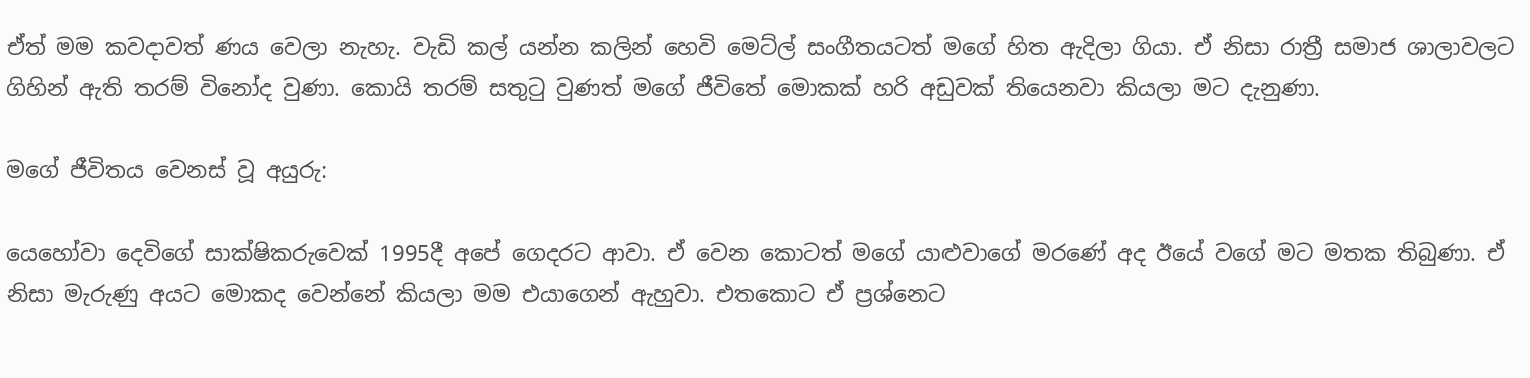ඒත් මම කවදාවත් ණය වෙලා නැහැ. වැඩි කල් යන්න කලින් හෙවි මෙට්ල් සංගීතයටත් මගේ හිත ඇදිලා ගියා. ඒ නිසා රාත්‍රී සමාජ ශාලාවලට ගිහින් ඇති තරම් විනෝද වුණා. කොයි තරම් සතුටු වුණත් මගේ ජීවිතේ මොකක් හරි අඩුවක් තියෙනවා කියලා මට දැනුණා.

මගේ ජීවිතය වෙනස් වූ අයුරු:

යෙහෝවා දෙවිගේ සාක්ෂිකරුවෙක් 1995දී අපේ ගෙදරට ආවා. ඒ වෙන කොටත් මගේ යාළුවාගේ මරණේ අද ඊයේ වගේ මට මතක තිබුණා. ඒ නිසා මැරුණු අයට මොකද වෙන්නේ කියලා මම එයාගෙන් ඇහුවා. එතකොට ඒ ප්‍රශ්නෙට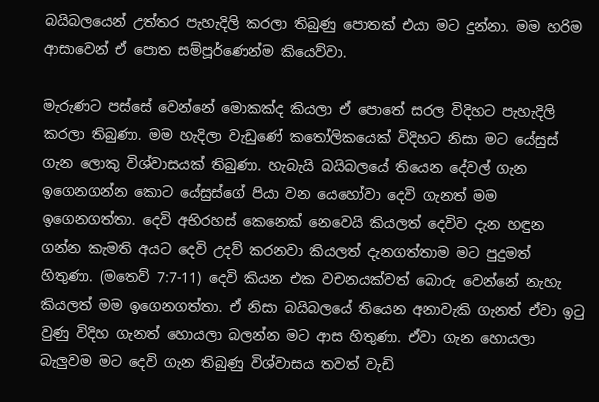බයිබලයෙන් උත්තර පැහැදිලි කරලා තිබුණු පොතක් එයා මට දුන්නා. මම හරිම ආසාවෙන් ඒ පොත සම්පූර්ණෙන්ම කියෙව්වා.

මැරුණට පස්සේ වෙන්නේ මොකක්ද කියලා ඒ පොතේ සරල විදිහට පැහැදිලි කරලා තිබුණා. මම හැදිලා වැඩුණේ කතෝලිකයෙක් විදිහට නිසා මට යේසුස් ගැන ලොකු විශ්වාසයක් තිබුණා. හැබැයි බයිබලයේ තියෙන දේවල් ගැන ඉගෙනගන්න කොට යේසුස්ගේ පියා වන යෙහෝවා දෙවි ගැනත් මම ඉගෙනගත්තා. දෙවි අභිරහස් කෙනෙක් නෙවෙයි කියලත් දෙවිව දැන හඳුන ගන්න කැමති අයට දෙවි උදව් කරනවා කියලත් දැනගත්තාම මට පුදුමත් හිතුණා. (මතෙව් 7:7-11) දෙවි කියන එක වචනයක්වත් බොරු වෙන්නේ නැහැ කියලත් මම ඉගෙනගත්තා. ඒ නිසා බයිබලයේ තියෙන අනාවැකි ගැනත් ඒවා ඉටු වුණු විදිහ ගැනත් හොයලා බලන්න මට ආස හිතුණා. ඒවා ගැන හොයලා බැලුවම මට දෙවි ගැන තිබුණු විශ්වාසය තවත් වැඩි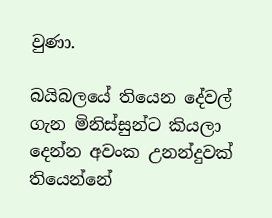වුණා.

බයිබලයේ තියෙන දේවල් ගැන මිනිස්සුන්ට කියලා දෙන්න අවංක උනන්දුවක් තියෙන්නේ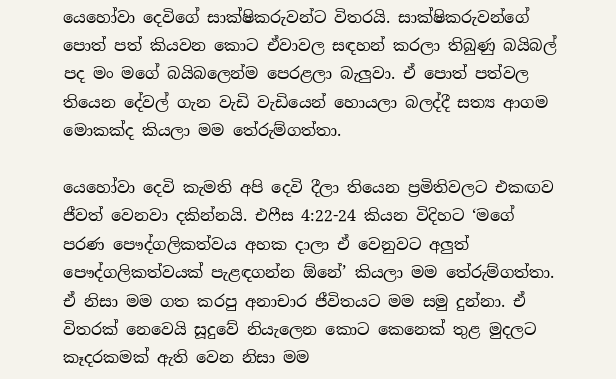යෙහෝවා දෙවිගේ සාක්ෂිකරුවන්ට විතරයි. සාක්ෂිකරුවන්ගේ පොත් පත් කියවන කොට ඒවාවල සඳහන් කරලා තිබුණු බයිබල් පද මං මගේ බයිබලෙන්ම පෙරළලා බැලුවා. ඒ පොත් පත්වල තියෙන දේවල් ගැන වැඩි වැඩියෙන් හොයලා බලද්දී සත්‍ය ආගම මොකක්ද කියලා මම තේරුම්ගත්තා.

යෙහෝවා දෙවි කැමති අපි දෙවි දීලා තියෙන ප්‍රමිතිවලට එකඟව ජීවත් වෙනවා දකින්නයි. එෆීස 4:22-24 කියන විදිහට ‘මගේ පරණ පෞද්ගලිකත්වය අහක දාලා ඒ වෙනුවට අලුත් පෞද්ගලිකත්වයක් පැළඳගන්න ඕනේ’ කියලා මම තේරුම්ගත්තා. ඒ නිසා මම ගත කරපු අනාචාර ජීවිතයට මම සමු දුන්නා. ඒ විතරක් නෙවෙයි සූදුවේ නියැලෙන කොට කෙනෙක් තුළ මුදලට කෑදරකමක් ඇති වෙන නිසා මම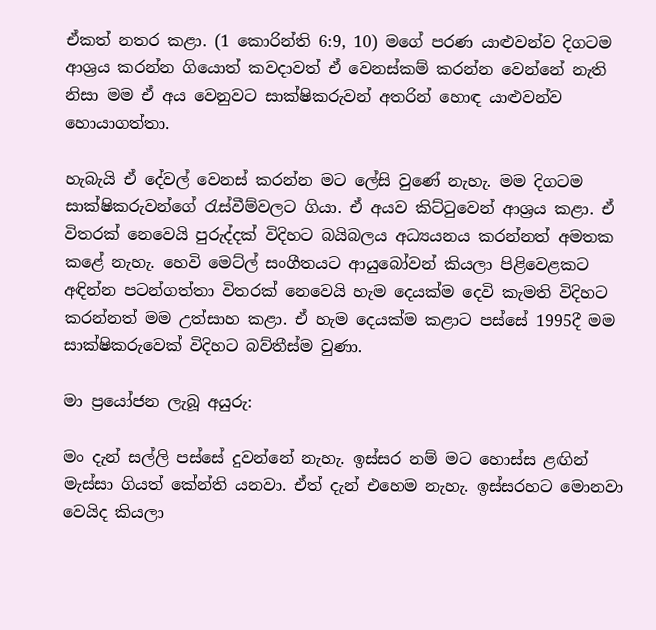ඒකත් නතර කළා. (1 කොරින්ති 6:9, 10) මගේ පරණ යාළුවන්ව දිගටම ආශ්‍රය කරන්න ගියොත් කවදාවත් ඒ වෙනස්කම් කරන්න වෙන්නේ නැති නිසා මම ඒ අය වෙනුවට සාක්ෂිකරුවන් අතරින් හොඳ යාළුවන්ව හොයාගත්තා.

හැබැයි ඒ දේවල් වෙනස් කරන්න මට ලේසි වුණේ නැහැ. මම දිගටම සාක්ෂිකරුවන්ගේ රැස්වීම්වලට ගියා. ඒ අයව කිට්ටුවෙන් ආශ්‍රය කළා. ඒ විතරක් නෙවෙයි පුරුද්දක් විදිහට බයිබලය අධ්‍යයනය කරන්නත් අමතක කළේ නැහැ. හෙවි මෙට්ල් සංගීතයට ආයුබෝවන් කියලා පිළිවෙළකට අඳින්න පටන්ගත්තා විතරක් නෙවෙයි හැම දෙයක්ම දෙවි කැමති විදිහට කරන්නත් මම උත්සාහ කළා. ඒ හැම දෙයක්ම කළාට පස්සේ 1995දී මම සාක්ෂිකරුවෙක් විදිහට බව්තීස්ම වුණා.

මා ප්‍රයෝජන ලැබූ අයුරු:

මං දැන් සල්ලි පස්සේ දුවන්නේ නැහැ. ඉස්සර නම් මට හොස්ස ළඟින් මැස්සා ගියත් කේන්ති යනවා. ඒත් දැන් එහෙම නැහැ. ඉස්සරහට මොනවා වෙයිද කියලා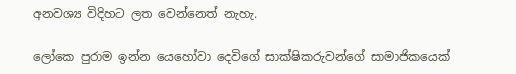අනවශ්‍ය විදිහට ලත වෙන්නෙත් නැහැ.

ලෝකෙ පුරාම ඉන්න යෙහෝවා දෙවිගේ සාක්ෂිකරුවන්ගේ සාමාජිකයෙක්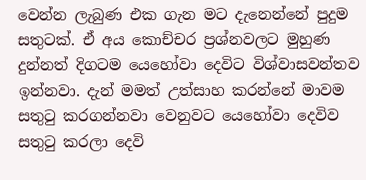වෙන්න ලැබුණ එක ගැන මට දැනෙන්නේ පුදුම සතුටක්. ඒ අය කොච්චර ප්‍රශ්නවලට මුහුණ දුන්නත් දිගටම යෙහෝවා දෙවිට විශ්වාසවන්තව ඉන්නවා. දැන් මමත් උත්සාහ කරන්නේ මාවම සතුටු කරගන්නවා වෙනුවට යෙහෝවා දෙවිව සතුටු කරලා දෙවි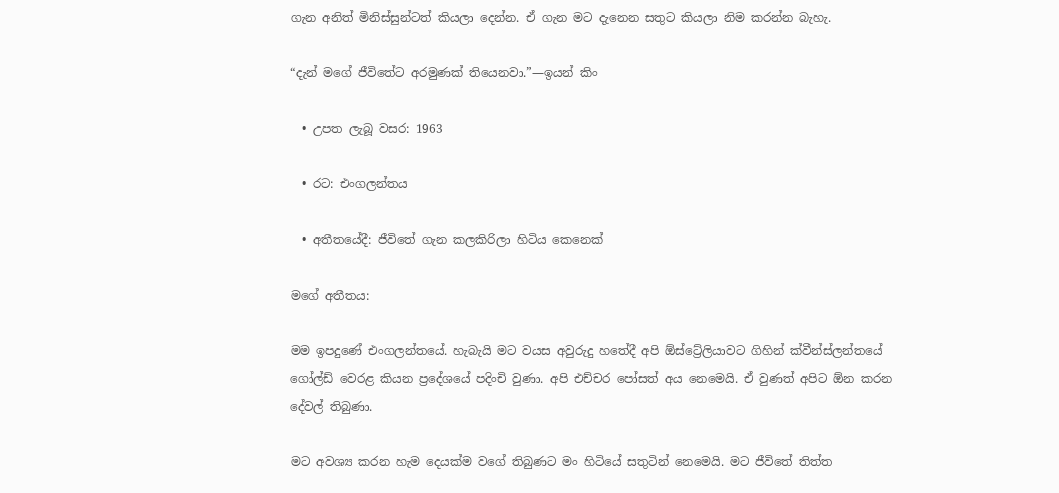ගැන අනිත් මිනිස්සුන්ටත් කියලා දෙන්න. ඒ ගැන මට දැනෙන සතුට කියලා නිම කරන්න බැහැ.

“දැන් මගේ ජීවිතේට අරමුණක් තියෙනවා.”—ඉයන් කිං

  • උපත ලැබූ වසර: 1963

  • රට: එංගලන්තය

  • අතීතයේදී: ජීවිතේ ගැන කලකිරිලා හිටිය කෙනෙක්

මගේ අතීතය:

මම ඉපදුණේ එංගලන්තයේ. හැබැයි මට වයස අවුරුදු හතේදී අපි ඕස්ට්‍රේලියාවට ගිහින් ක්වීන්ස්ලන්තයේ ගෝල්ඩ් වෙරළ කියන ප්‍රදේශයේ පදිංචි වුණා. අපි එච්චර පෝසත් අය නෙමෙයි. ඒ වුණත් අපිට ඕන කරන දේවල් තිබුණා.

මට අවශ්‍ය කරන හැම දෙයක්ම වගේ තිබුණට මං හිටියේ සතුටින් නෙමෙයි. මට ජීවිතේ තිත්ත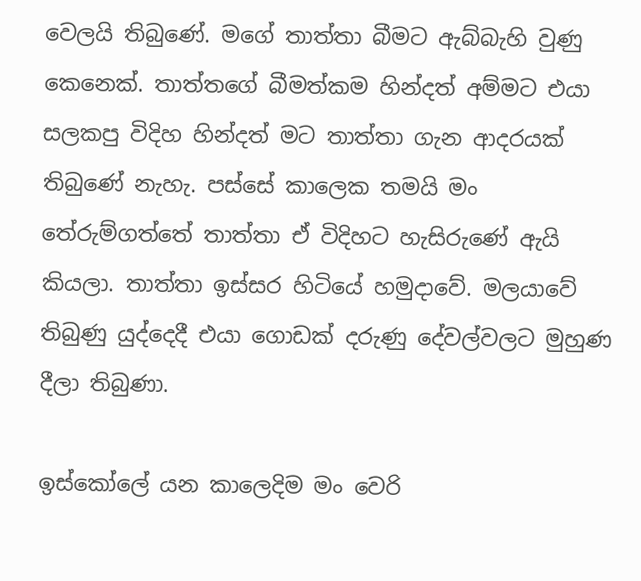වෙලයි තිබුණේ. මගේ තාත්තා බීමට ඇබ්බැහි වුණු කෙනෙක්. තාත්තගේ බීමත්කම හින්දත් අම්මට එයා සලකපු විදිහ හින්දත් මට තාත්තා ගැන ආදරයක් තිබුණේ නැහැ. පස්සේ කාලෙක තමයි මං තේරුම්ගත්තේ තාත්තා ඒ විදිහට හැසිරුණේ ඇයි කියලා. තාත්තා ඉස්සර හිටියේ හමුදාවේ. මලයාවේ තිබුණු යුද්දෙදී එයා ගොඩක් දරුණු දේවල්වලට මුහුණ දීලා තිබුණා.

ඉස්කෝලේ යන කාලෙදිම මං වෙරි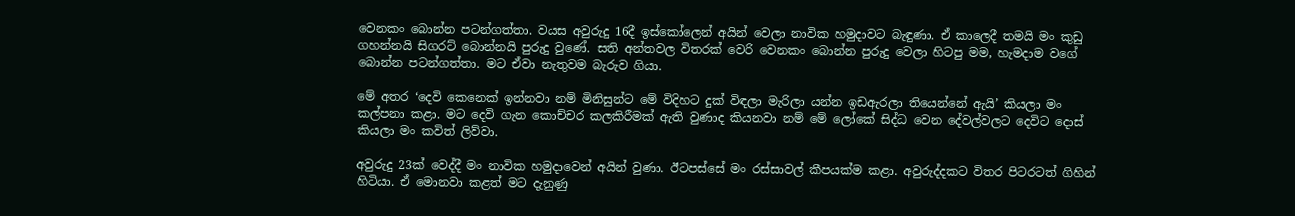වෙනකං බොන්න පටන්ගත්තා. වයස අවුරුදු 16දී ඉස්කෝලෙන් අයින් වෙලා නාවික හමුදාවට බැඳුණා. ඒ කාලෙදී තමයි මං කුඩු ගහන්නයි සිගරට් බොන්නයි පුරුදු වුණේ. සති අන්තවල විතරක් වෙරි වෙනකං බොන්න පුරුදු වෙලා හිටපු මම, හැමදාම වගේ බොන්න පටන්ගත්තා. මට ඒවා නැතුවම බැරුව ගියා.

මේ අතර ‘දෙවි කෙනෙක් ඉන්නවා නම් මිනිසුන්ට මේ විදිහට දුක් විඳලා මැරිලා යන්න ඉඩඇරලා තියෙන්නේ ඇයි’ කියලා මං කල්පනා කළා. මට දෙවි ගැන කොච්චර කලකිරීමක් ඇති වුණාද කියනවා නම් මේ ලෝකේ සිද්ධ වෙන දේවල්වලට දෙවිට දොස් කියලා මං කවිත් ලිව්වා.

අවුරුදු 23ක් වෙද්දී මං නාවික හමුදාවෙන් අයින් වුණා. ඊටපස්සේ මං රස්සාවල් කීපයක්ම කළා. අවුරුද්දකට විතර පිටරටත් ගිහින් හිටියා. ඒ මොනවා කළත් මට දැනුණු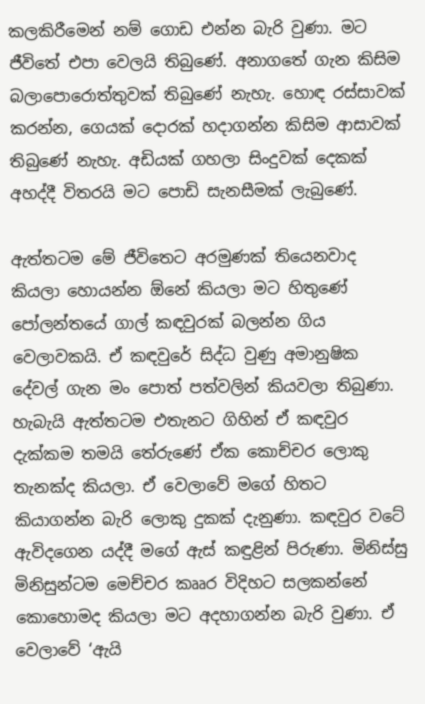කලකිරීමෙන් නම් ගොඩ එන්න බැරි වුණා. මට ජීවිතේ එපා වෙලයි තිබුණේ. අනාගතේ ගැන කිසිම බලාපොරොත්තුවක් තිබුණේ නැහැ. හොඳ රස්සාවක් කරන්න, ගෙයක් දොරක් හදාගන්න කිසිම ආසාවක් තිබුණේ නැහැ. අඩියක් ගහලා සිංදුවක් දෙකක් අහද්දී විතරයි මට පොඩි සැනසීමක් ලැබුණේ.

ඇත්තටම මේ ජීවිතෙට අරමුණක් තියෙනවාද කියලා හොයන්න ඕනේ කියලා මට හිතුණේ පෝලන්තයේ ගාල් කඳවුරක් බලන්න ගිය වෙලාවකයි. ඒ කඳවුරේ සිද්ධ වුණු අමානුෂික දේවල් ගැන මං පොත් පත්වලින් කියවලා තිබුණා. හැබැයි ඇත්තටම එතැනට ගිහින් ඒ කඳවුර දැක්කම තමයි තේරුණේ ඒක කොච්චර ලොකු තැනක්ද කියලා. ඒ වෙලාවේ මගේ හිතට කියාගන්න බැරි ලොකු දුකක් දැනුණා. කඳවුර වටේ ඇවිදගෙන යද්දී මගේ ඇස් කඳුළින් පිරුණා. මිනිස්සු මිනිසුන්ටම මෙච්චර කෲර විදිහට සලකන්නේ කොහොමද කියලා මට අදහාගන්න බැරි වුණා. ඒ වෙලාවේ ‘ඇයි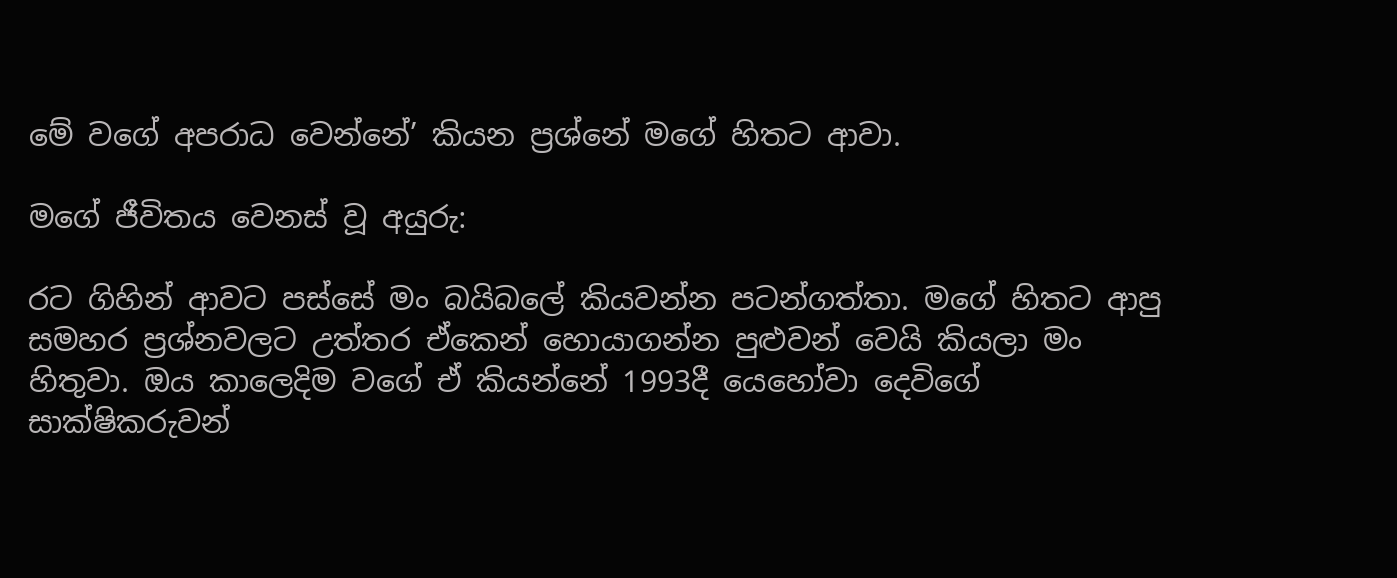මේ වගේ අපරාධ වෙන්නේ’ කියන ප්‍රශ්නේ මගේ හිතට ආවා.

මගේ ජීවිතය වෙනස් වූ අයුරු:

රට ගිහින් ආවට පස්සේ මං බයිබලේ කියවන්න පටන්ගත්තා. මගේ හිතට ආපු සමහර ප්‍රශ්නවලට උත්තර ඒකෙන් හොයාගන්න පුළුවන් වෙයි කියලා මං හිතුවා. ඔය කාලෙදිම වගේ ඒ කියන්නේ 1993දී යෙහෝවා දෙවිගේ සාක්ෂිකරුවන්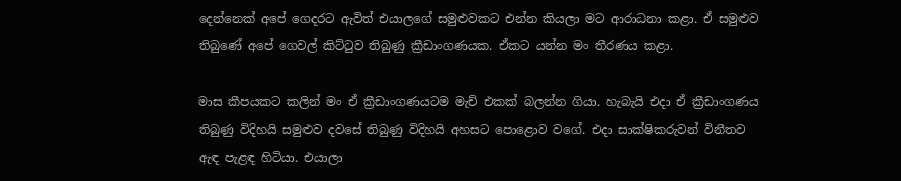දෙන්නෙක් අපේ ගෙදරට ඇවිත් එයාලගේ සමුළුවකට එන්න කියලා මට ආරාධනා කළා. ඒ සමුළුව තිබුණේ අපේ ගෙවල් කිට්ටුව තිබුණු ක්‍රීඩාංගණයක. ඒකට යන්න මං තීරණය කළා.

මාස කීපයකට කලින් මං ඒ ක්‍රීඩාංගණයටම මැච් එකක් බලන්න ගියා. හැබැයි එදා ඒ ක්‍රීඩාංගණය තිබුණු විදිහයි සමුළුව දවසේ තිබුණු විදිහයි අහසට පොළොව වගේ. එදා සාක්ෂිකරුවන් විනීතව ඇඳ පැළඳ හිටියා. එයාලා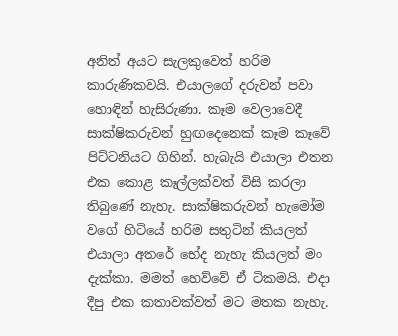අනිත් අයට සැලකුවෙත් හරිම කාරුණිකවයි. එයාලගේ දරුවන් පවා හොඳින් හැසිරුණා. කෑම වෙලාවෙදී සාක්ෂිකරුවන් හුඟදෙනෙක් කෑම කෑවේ පිට්ටනියට ගිහින්. හැබැයි එයාලා එතන එක කොළ කෑල්ලක්වත් විසි කරලා තිබුණේ නැහැ. සාක්ෂිකරුවන් හැමෝම වගේ හිටියේ හරිම සතුටින් කියලත් එයාලා අතරේ භේද නැහැ කියලත් මං දැක්කා. මමත් හෙව්වේ ඒ ටිකමයි. එදා දීපු එක කතාවක්වත් මට මතක නැහැ.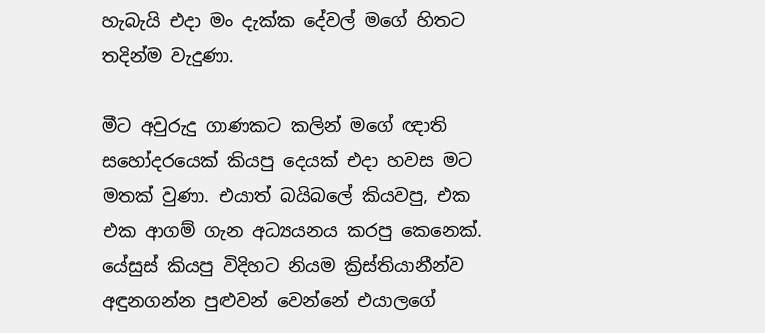හැබැයි එදා මං දැක්ක දේවල් මගේ හිතට තදින්ම වැදුණා.

මීට අවුරුදු ගාණකට කලින් මගේ ඥාති සහෝදරයෙක් කියපු දෙයක් එදා හවස මට මතක් වුණා. එයාත් බයිබලේ කියවපු, එක එක ආගම් ගැන අධ්‍යයනය කරපු කෙනෙක්. යේසුස් කියපු විදිහට නියම ක්‍රිස්තියානීන්ව අඳුනගන්න පුළුවන් වෙන්නේ එයාලගේ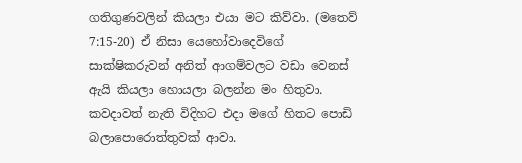ගතිගුණවලින් කියලා එයා මට කිව්වා. (මතෙව් 7:15-20) ඒ නිසා යෙහෝවාදෙවිගේ සාක්ෂිකරුවන් අනිත් ආගම්වලට වඩා වෙනස් ඇයි කියලා හොයලා බලන්න මං හිතුවා. කවදාවත් නැති විදිහට එදා මගේ හිතට පොඩි බලාපොරොත්තුවක් ආවා.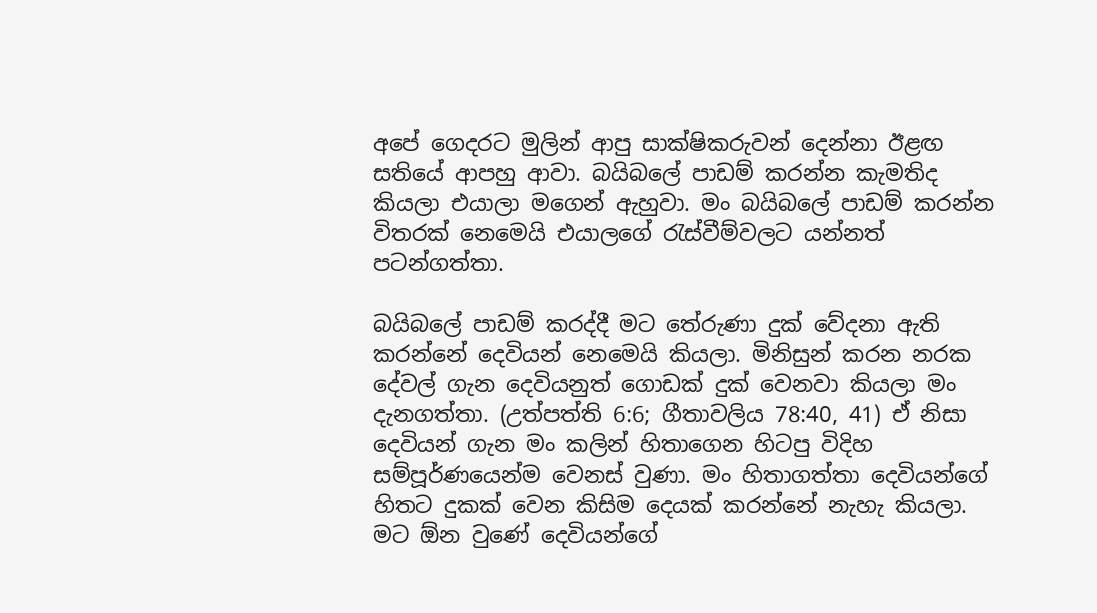අපේ ගෙදරට මුලින් ආපු සාක්ෂිකරුවන් දෙන්නා ඊළඟ සතියේ ආපහු ආවා. බයිබලේ පාඩම් කරන්න කැමතිද කියලා එයාලා මගෙන් ඇහුවා. මං බයිබලේ පාඩම් කරන්න විතරක් නෙමෙයි එයාලගේ රැස්වීම්වලට යන්නත් පටන්ගත්තා.

බයිබලේ පාඩම් කරද්දී මට තේරුණා දුක් වේදනා ඇති කරන්නේ දෙවියන් නෙමෙයි කියලා. මිනිසුන් කරන නරක දේවල් ගැන දෙවියනුත් ගොඩක් දුක් වෙනවා කියලා මං දැනගත්තා. (උත්පත්ති 6:6; ගීතාවලිය 78:40, 41) ඒ නිසා දෙවියන් ගැන මං කලින් හිතාගෙන හිටපු විදිහ සම්පූර්ණයෙන්ම වෙනස් වුණා. මං හිතාගත්තා දෙවියන්ගේ හිතට දුකක් වෙන කිසිම දෙයක් කරන්නේ නැහැ කියලා. මට ඕන වුණේ දෙවියන්ගේ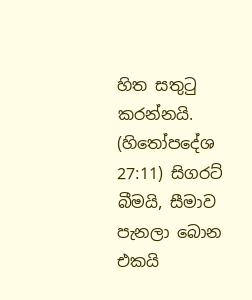හිත සතුටු කරන්නයි. (හිතෝපදේශ 27:11) සිගරට් බීමයි, සීමාව පැනලා බොන එකයි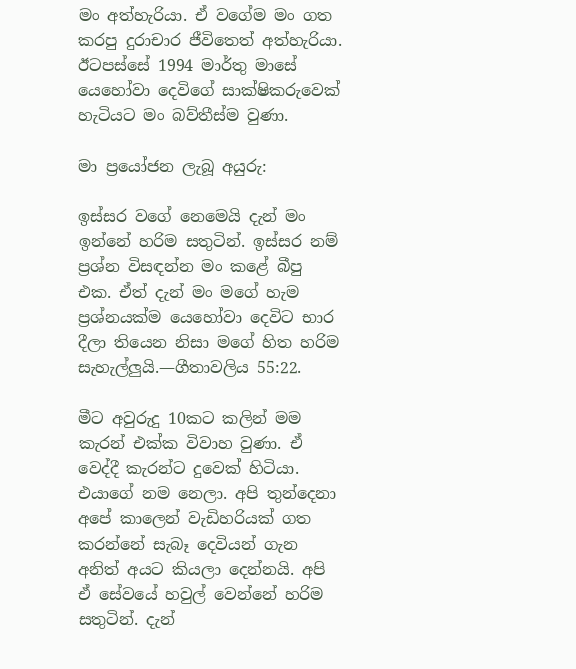මං අත්හැරියා. ඒ වගේම මං ගත කරපු දුරාචාර ජීවිතෙත් අත්හැරියා. ඊටපස්සේ 1994 මාර්තු මාසේ යෙහෝවා දෙවිගේ සාක්ෂිකරුවෙක් හැටියට මං බව්තීස්ම වුණා.

මා ප්‍රයෝජන ලැබූ අයුරු:

ඉස්සර වගේ නෙමෙයි දැන් මං ඉන්නේ හරිම සතුටින්. ඉස්සර නම් ප්‍රශ්න විසඳන්න මං කළේ බීපු එක. ඒත් දැන් මං මගේ හැම ප්‍රශ්නයක්ම යෙහෝවා දෙවිට භාර දීලා තියෙන නිසා මගේ හිත හරිම සැහැල්ලුයි.—ගීතාවලිය 55:22.

මීට අවුරුදු 10කට කලින් මම කැරන් එක්ක විවාහ වුණා. ඒ වෙද්දී කැරන්ට දුවෙක් හිටියා. එයාගේ නම නෙලා. අපි තුන්දෙනා අපේ කාලෙන් වැඩිහරියක් ගත කරන්නේ සැබෑ දෙවියන් ගැන අනිත් අයට කියලා දෙන්නයි. අපි ඒ සේවයේ හවුල් වෙන්නේ හරිම සතුටින්. දැන්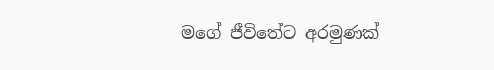මගේ ජීවිතේට අරමුණක්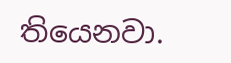තියෙනවා.